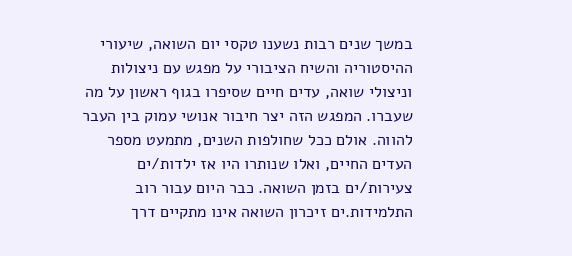במשך שנים רבות נשענו טקסי יום השואה, שיעורי ההיסטוריה והשיח הציבורי על מפגש עם ניצולות וניצולי שואה, עדים חיים שסיפרו בגוף ראשון על מה שעברו. המפגש הזה יצר חיבור אנושי עמוק בין העבר להווה. אולם ככל שחולפות השנים, מתמעט מספר העדים החיים, ואלו שנותרו היו אז ילדות/ים צעירות/ים בזמן השואה. כבר היום עבור רוב התלמידות.ים זיכרון השואה אינו מתקיים דרך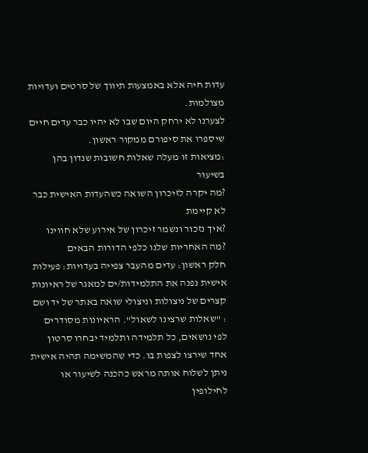עדות חיה אלא באמצעות תיווך של סרטים ועדויות מצולמות.
לצערנו לא ירחק היום שבו לא יהיו כבר עדים חיים שיספרו את סיפורם ממקור ראשון.
:מציאות זו מעלה שאלות חשובות שנדון בהן בשיעור
?מה יקרה לזיכרון השואה כשהעדות האישית כבר לא קיימת
?איך נזכור ונשמר זיכרון של אירוע שלא חווינו
?מה האחריות שלנו כלפי הדורות הבאים
חלק ראשון: עדים מהעבר צפייה בעדויות: פעילות אישית נפנה את התלמידות/ים למאגר של ראיונות קצרים של ניצולות וניצולי שואה באתר של יד ושם : "שאלות שרצינו לשאול". הראיונות מסודרים לפי נושאים, כל תלמידה ותלמיד יבחרו סרטון אחד שירצו לצפות בו. כדי שהמשימה תהיה אישית ניתן לשלוח אותה מראש כהכנה לשיעור או לחילופין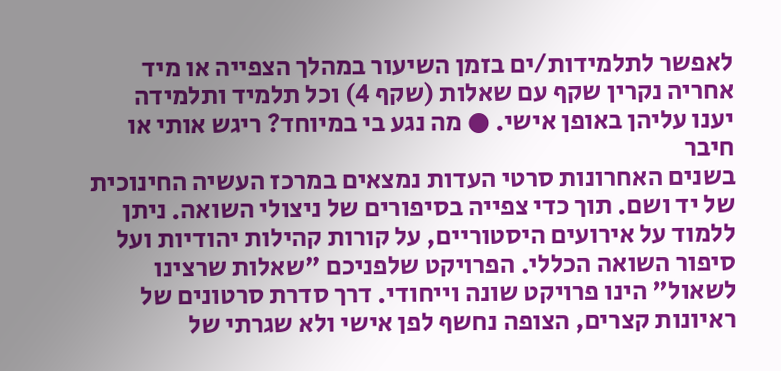לאפשר לתלמידות/ים בזמן השיעור במהלך הצפייה או מיד אחריה נקרין שקף עם שאלות (שקף 4) וכל תלמיד ותלמידה יענו עליהן באופן אישי. ● מה נגע בי במיוחד? ריגש אותי או חיבר
בשנים האחרונות סרטי העדות נמצאים במרכז העשיה החינוכית של יד ושם. תוך כדי צפייה בסיפורים של ניצולי השואה. ניתן ללמוד על אירועים היסטוריים, על קורות קהילות יהודיות ועל סיפור השואה הכללי. הפרויקט שלפניכם "שאלות שרצינו לשאול" הינו פרויקט שונה וייחודי. דרך סדרת סרטונים של ראיונות קצרים, הצופה נחשף לפן אישי ולא שגרתי של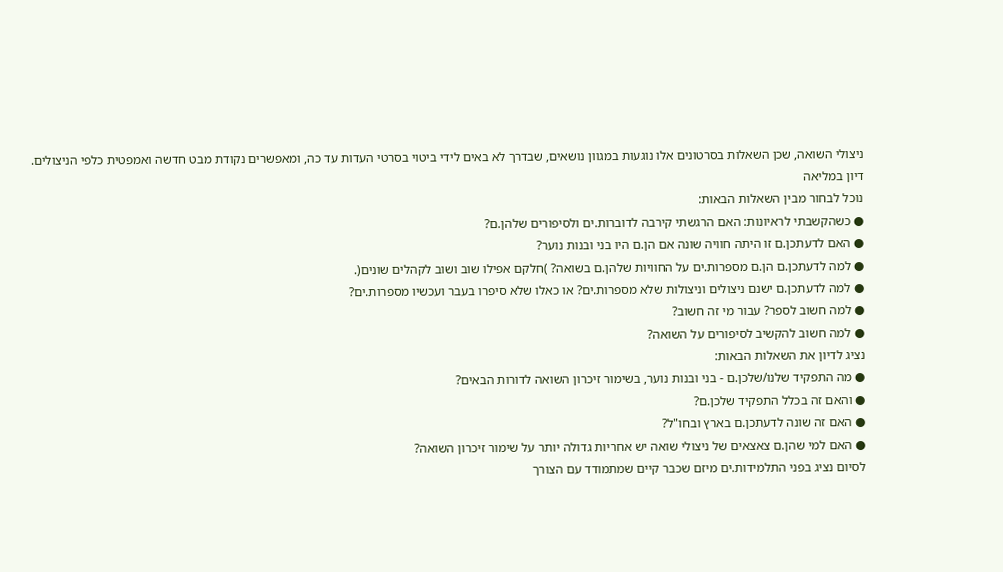ניצולי השואה, שכן השאלות בסרטונים אלו נוגעות במגוון נושאים, שבדרך לא באים לידי ביטוי בסרטי העדות עד כה, ומאפשרים נקודת מבט חדשה ואמפטית כלפי הניצולים.
דיון במליאה
נוכל לבחור מבין השאלות הבאות:
● כשהקשבתי לראיונות: האם הרגשתי קירבה לדוברות.ים ולסיפורים שלהן.ם?
● האם לדעתכן.ם זו היתה חוויה שונה אם הן.ם היו בני ובנות נוער?
● למה לדעתכן.ם הן.ם מספרות.ים על החוויות שלהן.ם בשואה? )חלקם אפילו שוב ושוב לקהלים שונים(.
● למה לדעתכן.ם ישנם ניצולים וניצולות שלא מספרות.ים? או כאלו שלא סיפרו בעבר ועכשיו מספרות.ים?
● למה חשוב לספר? עבור מי זה חשוב?
● למה חשוב להקשיב לסיפורים על השואה?
נציג לדיון את השאלות הבאות:
● מה התפקיד שלנו/שלכן.ם - בני ובנות נוער, בשימור זיכרון השואה לדורות הבאים?
● והאם זה בכלל התפקיד שלכן.ם?
● האם זה שונה לדעתכן.ם בארץ ובחו"ל?
● האם למי שהן.ם צאצאים של ניצולי שואה יש אחריות גדולה יותר על שימור זיכרון השואה?
לסיום נציג בפני התלמידות.ים מיזם שכבר קיים שמתמודד עם הצורך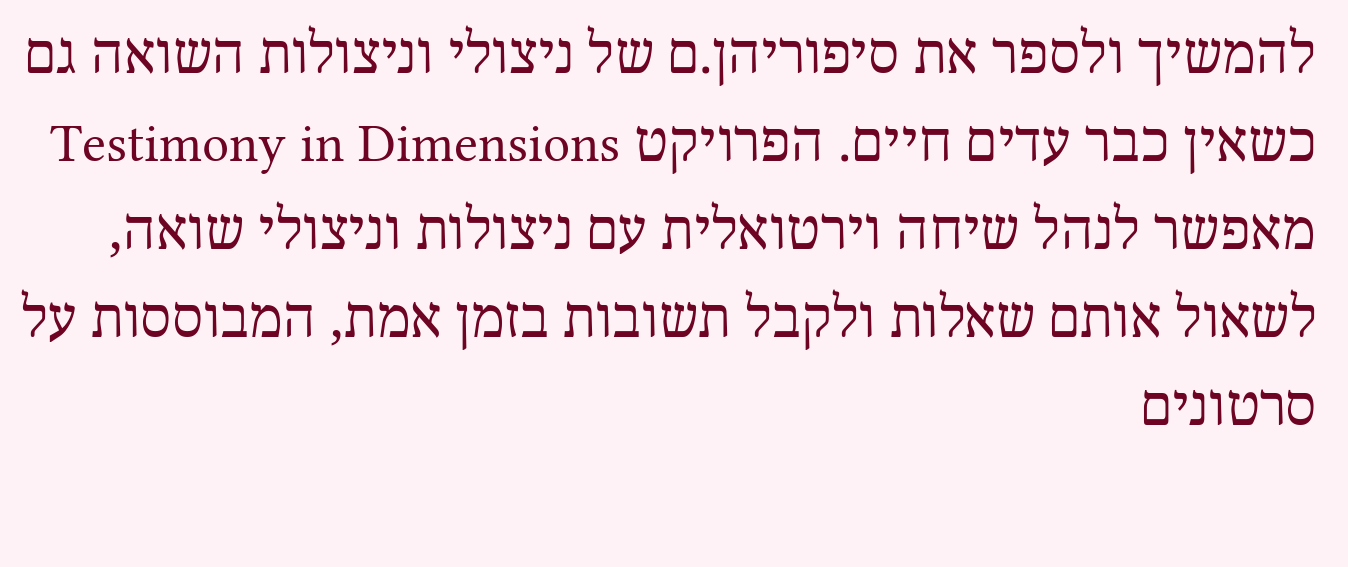להמשיך ולספר את סיפוריהן.ם של ניצולי וניצולות השואה גם כשאין כבר עדים חיים. הפרויקט Testimony in Dimensions מאפשר לנהל שיחה וירטואלית עם ניצולות וניצולי שואה, לשאול אותם שאלות ולקבל תשובות בזמן אמת, המבוססות על סרטונים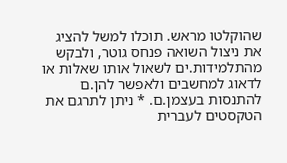שהוקלטו מראש. תוכלו למשל להציג את ניצול השואה פנחס גוטר, ולבקש מהתלמידות.ים לשאול אותו שאלות או לדאוג למחשבים ולאפשר להן.ם להתנסות בעצמן.ם. * ניתן לתרגם את הטקסטים לעברית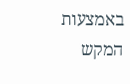באמצעות המקש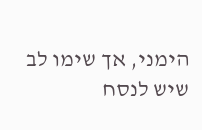הימני, אך שימו לב שיש לנסח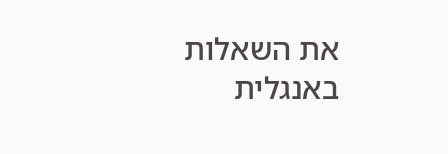את השאלות באנגלית